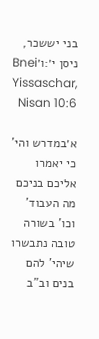בני יששכר, ניסן י׳:ו׳Bnei Yissaschar, Nisan 10:6

א׳במדרש והי' כי יאמרו אליכם בניכם מה העבוד' וכו' בשורה טובה נתבשרו שיהי' להם בנים וב"ב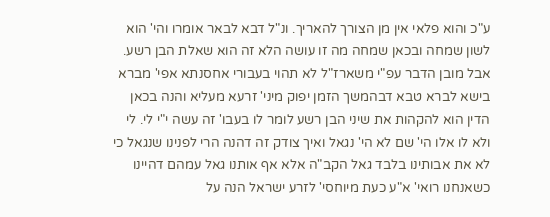ע"כ והוא פלאי אין מן הצורך להאריך. ונ"ל דבא לבאר אומרו והי' הוא לשון שמחה ובכאן שמחה מה זו עושה הלא זה הוא שאלת הבן רשע. אבל מובן הדבר עפ"י משארז"ל לא תהוי בעבורי אחסנתא אפי' מברא בישא לברא טבא דבהמשך הזמן יפוק מיני' זרעא מעליא והנה בכאן הדין הוא להקהות את שיני הבן רשע לומר לו בעבו' זה עשה י"י לי. לי ולא לו אלו הי' שם לא הי' נגאל ואיך צודק זה דהנה הרי לפנינו שנגאל כי לא את אבותינו בלבד גאל הקב"ה אלא אף אותנו גאל עמהם דהיינו כשאנחנו רואי' א"ע כעת מיוחסי' לזרע ישראל הנה על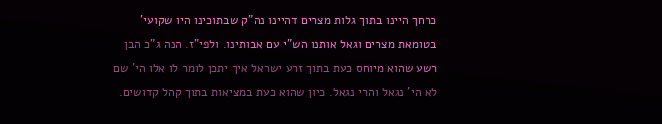כרחך היינו בתוך גלות מצרים דהיינו נה"ק שבתוכינו היו שקועי' בטומאת מצרים וגאל אותנו הש"י עם אבותינו. ולפי"ז. הנה ג"כ הבן רשע שהוא מיוחס כעת בתוך זרע ישראל איך יתכן לומר לו אלו הי' שם לא הי' נגאל והרי נגאל. כיון שהוא כעת במציאות בתוך קהל קדושים.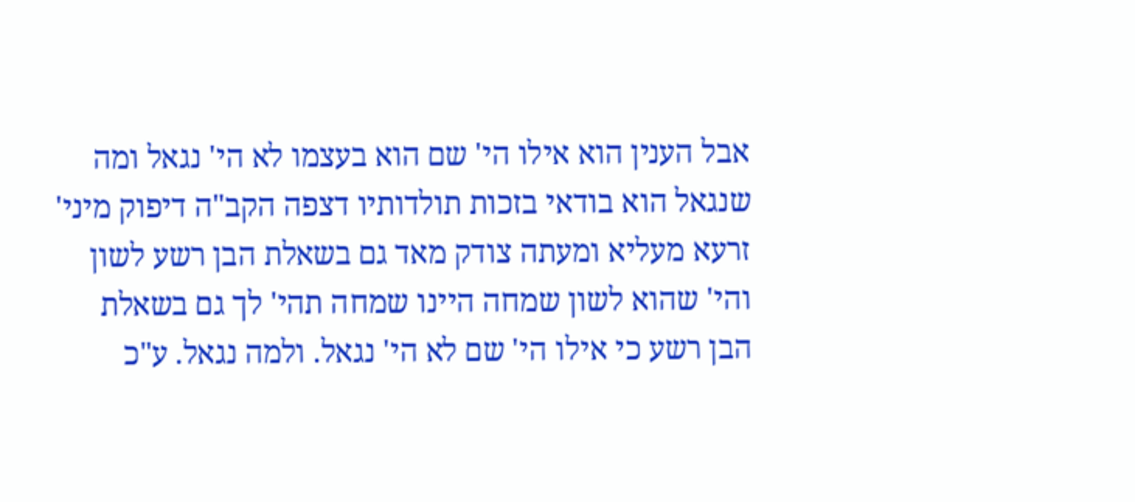אבל הענין הוא אילו הי' שם הוא בעצמו לא הי' נגאל ומה שנגאל הוא בודאי בזכות תולדותיו דצפה הקב"ה דיפוק מיני' זרעא מעליא ומעתה צודק מאד גם בשאלת הבן רשע לשון והי' שהוא לשון שמחה היינו שמחה תהי' לך גם בשאלת הבן רשע כי אילו הי' שם לא הי' נגאל. ולמה נגאל. ע"כ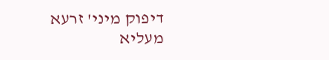דיפוק מיני' זרעא מעליא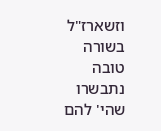וזשארז"ל בשורה טובה נתבשרו שהי' להם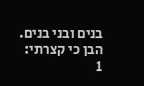בנים ובני בנים. הבן כי קצרתי:
1